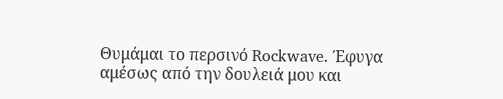Θυμάμαι το περσινό Rockwave. Έφυγα αμέσως από την δουλειά μου και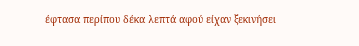έφτασα περίπου δέκα λεπτά αφού είχαν ξεκινήσει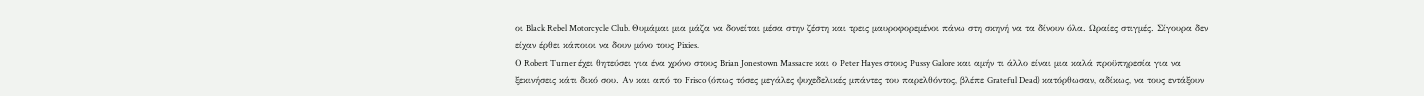οι Black Rebel Motorcycle Club. Θυμάμαι μια μάζα να δονείται μέσα στην ζέστη και τρεις μαυροφορεμένοι πάνω στη σκηνή να τα δίνουν όλα. Ωραίες στιγμές. Σίγουρα δεν είχαν έρθει κάποιοι να δουν μόνο τους Pixies.
Ο Robert Turner έχει θητεύσει για ένα χρόνο στους Brian Jonestown Massacre και ο Peter Hayes στους Pussy Galore και αμήν τι άλλο είναι μια καλά προϋπηρεσία για να ξεκινήσεις κάτι δικό σου. Αν και από το Frisco (όπως τόσες μεγάλες ψυχεδελικές μπάντες του παρελθόντος, βλέπε Grateful Dead) κατόρθωσαν, αδίκως, να τους εντάξουν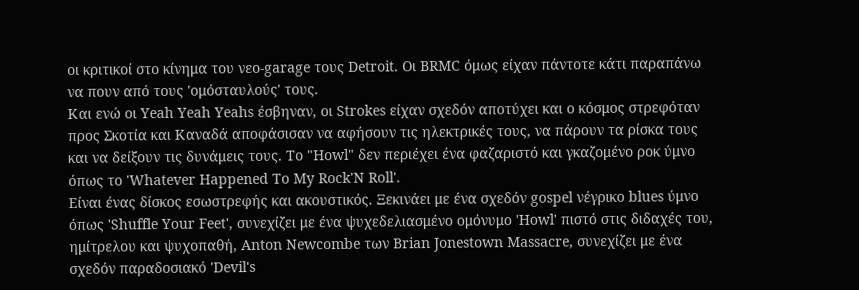οι κριτικοί στο κίνημα του νεο-garage τους Detroit. Οι BRMC όμως είχαν πάντοτε κάτι παραπάνω να πουν από τους 'ομόσταυλούς' τους.
Και ενώ οι Yeah Yeah Yeahs έσβηναν, οι Strokes είχαν σχεδόν αποτύχει και ο κόσμος στρεφόταν προς Σκοτία και Καναδά αποφάσισαν να αφήσουν τις ηλεκτρικές τους, να πάρουν τα ρίσκα τους και να δείξουν τις δυνάμεις τους. Το "Howl" δεν περιέχει ένα φαζαριστό και γκαζομένο ροκ ύμνο όπως το 'Whatever Happened To My Rock'N Roll'.
Είναι ένας δίσκος εσωστρεφής και ακουστικός. Ξεκινάει με ένα σχεδόν gospel νέγρικο blues ύμνο όπως 'Shuffle Your Feet', συνεχίζει με ένα ψυχεδελιασμένο ομόνυμο 'Howl' πιστό στις διδαχές του, ημίτρελου και ψυχοπαθή, Anton Newcombe των Brian Jonestown Massacre, συνεχίζει με ένα σχεδόν παραδοσιακό 'Devil's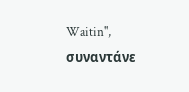Waitin'', συναντάνε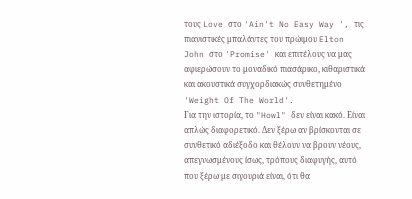τους Love στο 'Ain't No Easy Way ', τις πιανιστικές μπαλάντες του πρώιμου Elton John στο 'Promise' και επιτέλους να μας αφιερώσουν το μοναδικό πιασάρικο, κιθαριστικά και ακουστικά συγχορδιακώς συνθετημένο 'Weight Of The World'.
Για την ιστορία, το "Howl" δεν είναι κακό. Είναι απλώς διαφορετικό. Δεν ξέρω αν βρίσκονται σε συνθετικό αδιέξοδο και θέλουν να βρουν νέους, απεγνωσμένους ίσως, τρόπους διαφυγής, αυτό που ξέρω με σιγουριά είναι, ότι θα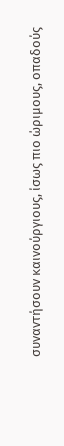συναντήσουν καινούργιους, ίσως πιο ώριμους, οπαδούς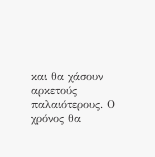και θα χάσουν αρκετούς παλαιότερους. Ο χρόνος θα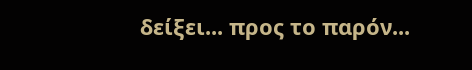δείξει... προς το παρόν...